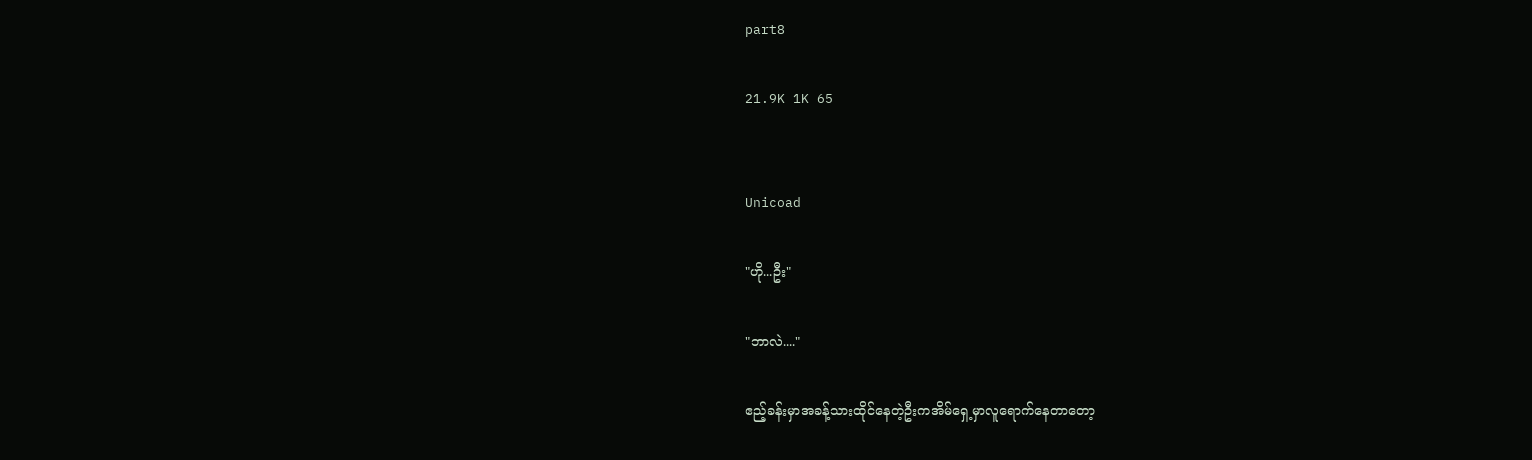part8

21.9K 1K 65


Unicoad

"ဟို...ဦး"

"ဘာလဲ...."

ဧည့်ခန်းမှာအခန့်သားထိုင်နေတဲ့ဦးကအိမ်ရှေ့မှာလူရောက်နေတာတော့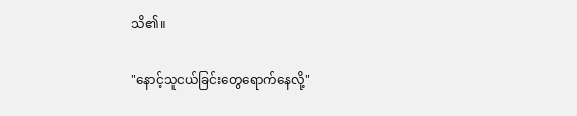သိ၏။

"နောင့်သူငယ်ခြင်းတွေရောက်နေလို့"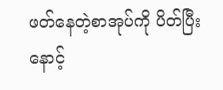ဖတ်နေတဲ့စာအုပ်ကို ပိတ်ပြီး နောင့်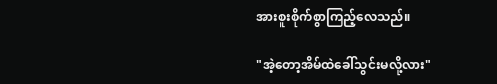အားစူးစိုက်စွာကြည့်လေသည်။

"အဲ့တော့အိမ်ထဲခေါ်သွင်းမလို့လား"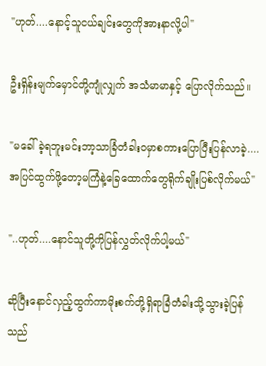"ဟုတ်....နောင့်သူငယ်ချင်းတွေကိုအားနာလို့ပါ"

ဦးရှိန်းမျက်မှောင်တို့ကျုံလျှက် အသံမာမာနှင့် ပြောလိုက်သည်။

"မခေါ်ခဲ့ရဘူးမင်းဘာ့သာခြံတံခါးဝမှာစကားပြောပြီးပြန်လာခဲ့....အပြင်ထွက်ဖို့တော့မကြံနဲ့ခြေထောက်တွေရိုက်ချိုးပြစ်လိုက်မယ်"

"..ဟုတ်....နောင်သူတို့ကိုပြန်လွှတ်လိုက်ပါ့မယ်"

ဆိုပြီးနောင်လှည့်ထွက်ကာမိုးစက်တို့ရှိရာခြံတံခါးသို့သွားခဲ့ပြန်သည်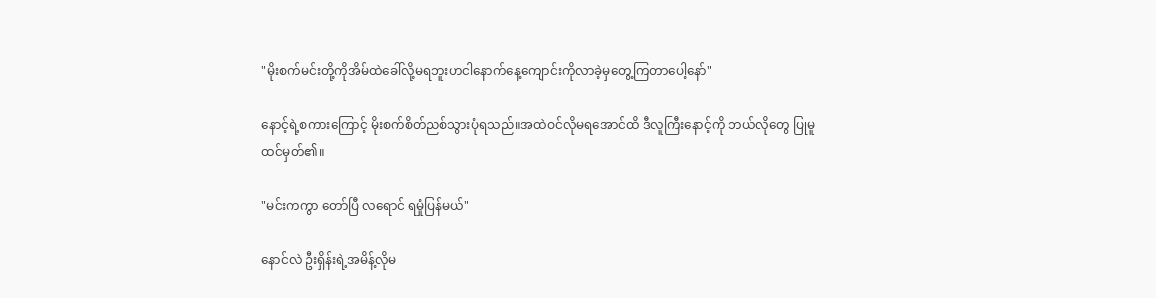"မိုးစက်မင်းတို့ကိုအိမ်ထဲခေါ်လို့မရဘူးဟငါနောက်နေ့ကျောင်းကိုလာခဲ့မှတွေ့ကြတာပေါ့နော်"

နောင့်ရဲ့စကားကြောင့် မိုးစက်စိတ်ညစ်သွားပုံရသည်။အထဲဝင်လိုမရအောင်ထိ ဒီလူကြီးနောင့်ကို ဘယ်လိုတွေ ပြုမူထင်မှတ်၏။

"မင်းကကွာ တော်ပြီ လရောင် ရမှုံပြန်မယ်"

နောင်လဲ ဦးရှိန်းရဲ့အမိန့်လိုမ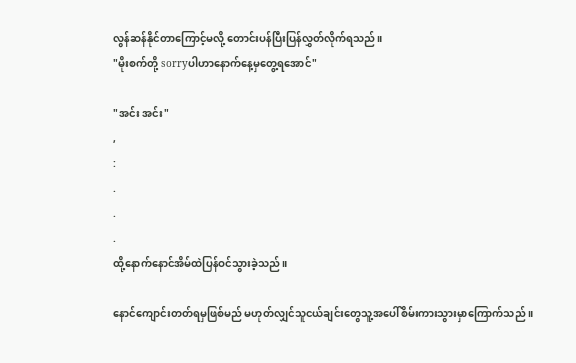လွန်ဆန်နိုင်တာကြောင့်မလို့ တောင်းပန်ပြီးပြန်လွှတ်လိုက်ရသည်။
"မိုးစက်တို့ sorryပါဟာနောက်နေ့မှတွေ့ရအောင်"

"အင်း အင်း"
,
:
.
.
.
ထို့နောက်နောင်အိမ်ထဲပြန်ဝင်သွားခဲ့သည်။

နောင်ကျောင်းတတ်ရမှဖြစ်မည် မဟုတ်လျှင်သူငယ်ချင်းတွေသူ့အပေါ်စိမ်းကားသွားမှာကြောက်သည် ။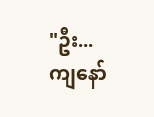"ဦး...ကျနော်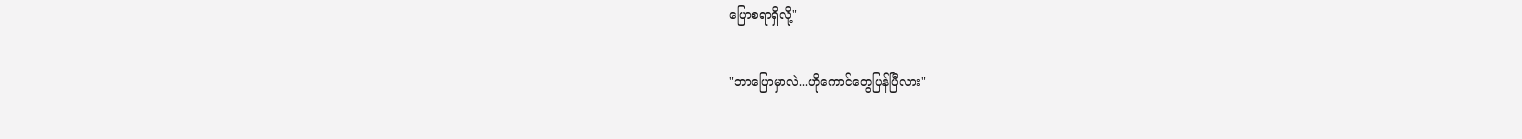ပြောစရာရှိလို့"

"ဘာပြောမှာလဲ...ဟိုကောင်တွေပြန်ပြီလား"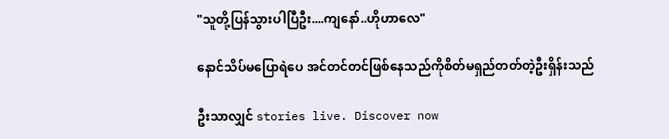"သူတို့ပြန်သွားပါပြီဦး....ကျနော်..ဟိုဟာလေ"

နောင်သိပ်မပြောရဲပေ အင်တင်တင်ဖြစ်နေသည်ကိုစိတ်မရှည်တတ်တဲ့ဦးရှိန်းသည်

ဦးသာလျှင် stories live. Discover now